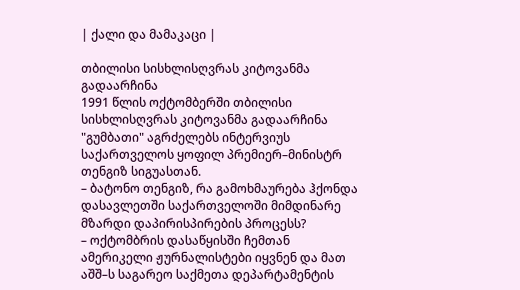| ქალი და მამაკაცი |

თბილისი სისხლისღვრას კიტოვანმა გადაარჩინა
1991 წლის ოქტომბერში თბილისი სისხლისღვრას კიტოვანმა გადაარჩინა
"გუმბათი" აგრძელებს ინტერვიუს საქართველოს ყოფილ პრემიერ–მინისტრ თენგიზ სიგუასთან.
– ბატონო თენგიზ, რა გამოხმაურება ჰქონდა დასავლეთში საქართველოში მიმდინარე მზარდი დაპირისპირების პროცესს?
– ოქტომბრის დასაწყისში ჩემთან ამერიკელი ჟურნალისტები იყვნენ და მათ აშშ–ს საგარეო საქმეთა დეპარტამენტის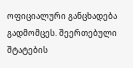ოფიციალური განცხადება გადმომცეს. შეერთებული შტატების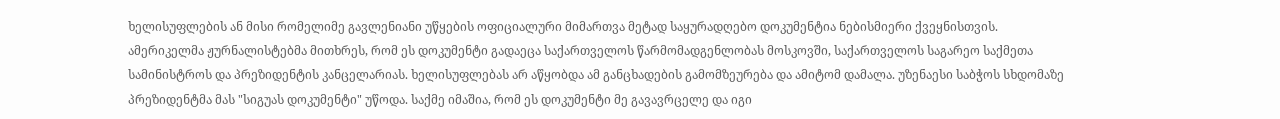ხელისუფლების ან მისი რომელიმე გავლენიანი უწყების ოფიციალური მიმართვა მეტად საყურადღებო დოკუმენტია ნებისმიერი ქვეყნისთვის. ამერიკელმა ჟურნალისტებმა მითხრეს, რომ ეს დოკუმენტი გადაეცა საქართველოს წარმომადგენლობას მოსკოვში, საქართველოს საგარეო საქმეთა სამინისტროს და პრეზიდენტის კანცელარიას. ხელისუფლებას არ აწყობდა ამ განცხადების გამომზეურება და ამიტომ დამალა. უზენაესი საბჭოს სხდომაზე პრეზიდენტმა მას "სიგუას დოკუმენტი" უწოდა. საქმე იმაშია, რომ ეს დოკუმენტი მე გავავრცელე და იგი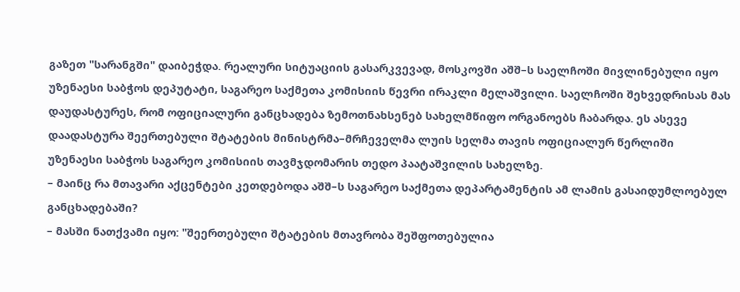გაზეთ "სარანგში" დაიბეჭდა. რეალური სიტუაციის გასარკვევად, მოსკოვში აშშ–ს საელჩოში მივლინებული იყო უზენაესი საბჭოს დეპუტატი, საგარეო საქმეთა კომისიის წევრი ირაკლი მელაშვილი. საელჩოში შეხვედრისას მას დაუდასტურეს, რომ ოფიციალური განცხადება ზემოთნახსენებ სახელმწიფო ორგანოებს ჩაბარდა. ეს ასევე დაადასტურა შეერთებული შტატების მინისტრმა–მრჩეველმა ლუის სელმა თავის ოფიციალურ წერლიში უზენაესი საბჭოს საგარეო კომისიის თავმჯდომარის თედო პაატაშვილის სახელზე.
– მაინც რა მთავარი აქცენტები კეთდებოდა აშშ–ს საგარეო საქმეთა დეპარტამენტის ამ ლამის გასაიდუმლოებულ განცხადებაში?
– მასში ნათქვამი იყო: "შეერთებული შტატების მთავრობა შეშფოთებულია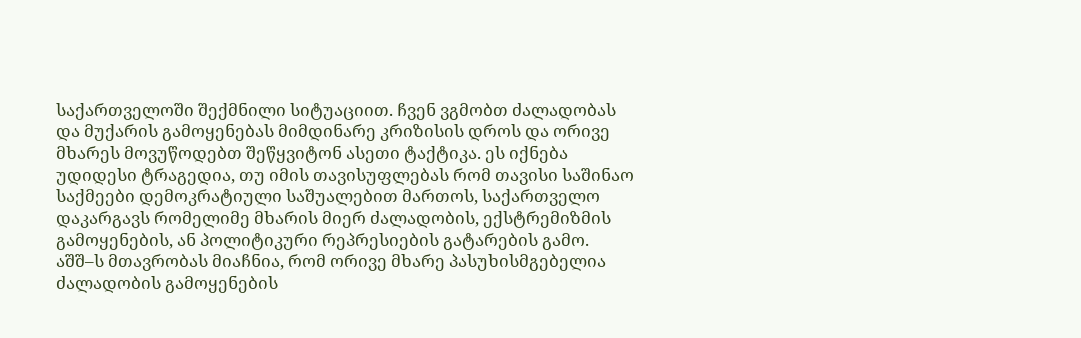საქართველოში შექმნილი სიტუაციით. ჩვენ ვგმობთ ძალადობას და მუქარის გამოყენებას მიმდინარე კრიზისის დროს და ორივე მხარეს მოვუწოდებთ შეწყვიტონ ასეთი ტაქტიკა. ეს იქნება უდიდესი ტრაგედია, თუ იმის თავისუფლებას რომ თავისი საშინაო საქმეები დემოკრატიული საშუალებით მართოს, საქართველო დაკარგავს რომელიმე მხარის მიერ ძალადობის, ექსტრემიზმის გამოყენების, ან პოლიტიკური რეპრესიების გატარების გამო. აშშ–ს მთავრობას მიაჩნია, რომ ორივე მხარე პასუხისმგებელია ძალადობის გამოყენების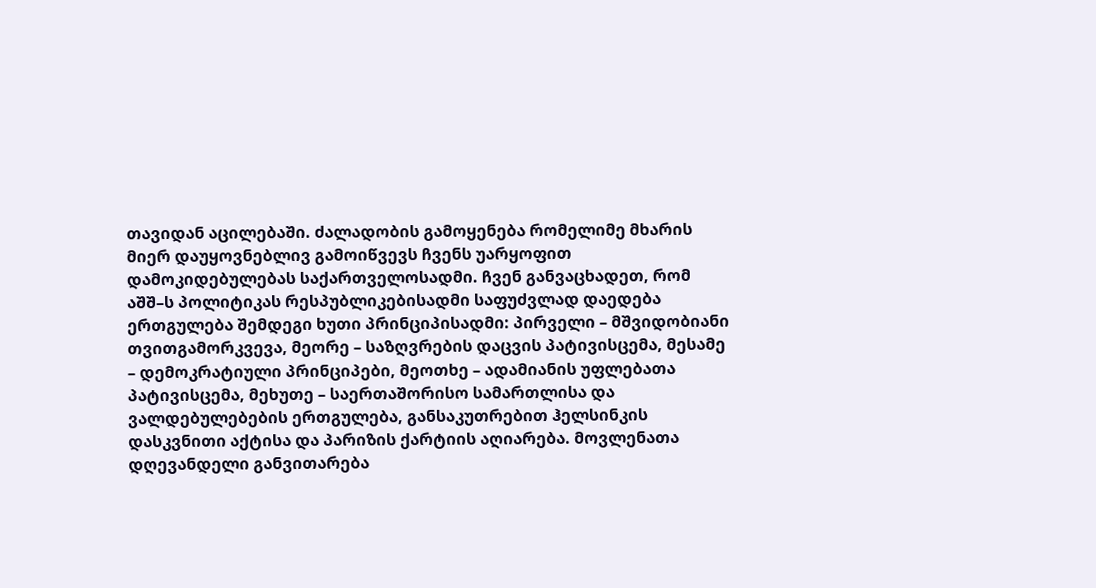თავიდან აცილებაში. ძალადობის გამოყენება რომელიმე მხარის მიერ დაუყოვნებლივ გამოიწვევს ჩვენს უარყოფით დამოკიდებულებას საქართველოსადმი. ჩვენ განვაცხადეთ, რომ აშშ–ს პოლიტიკას რესპუბლიკებისადმი საფუძვლად დაედება ერთგულება შემდეგი ხუთი პრინციპისადმი: პირველი – მშვიდობიანი თვითგამორკვევა, მეორე – საზღვრების დაცვის პატივისცემა, მესამე – დემოკრატიული პრინციპები, მეოთხე – ადამიანის უფლებათა პატივისცემა, მეხუთე – საერთაშორისო სამართლისა და ვალდებულებების ერთგულება, განსაკუთრებით ჰელსინკის დასკვნითი აქტისა და პარიზის ქარტიის აღიარება. მოვლენათა დღევანდელი განვითარება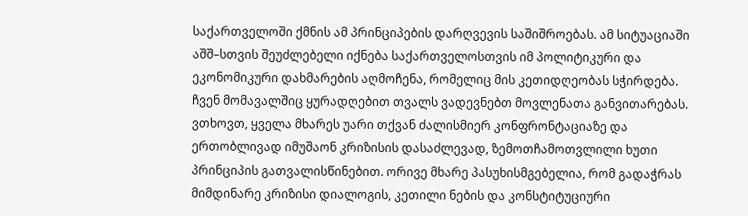საქართველოში ქმნის ამ პრინციპების დარღვევის საშიშროებას. ამ სიტუაციაში აშშ–სთვის შეუძლებელი იქნება საქართველოსთვის იმ პოლიტიკური და ეკონომიკური დახმარების აღმოჩენა, რომელიც მის კეთიდღეობას სჭირდება. ჩვენ მომავალშიც ყურადღებით თვალს ვადევნებთ მოვლენათა განვითარებას. ვთხოვთ, ყველა მხარეს უარი თქვან ძალისმიერ კონფრონტაციაზე და ერთობლივად იმუშაონ კრიზისის დასაძლევად, ზემოთჩამოთვლილი ხუთი პრინციპის გათვალისწინებით. ორივე მხარე პასუხისმგებელია, რომ გადაჭრას მიმდინარე კრიზისი დიალოგის, კეთილი ნების და კონსტიტუციური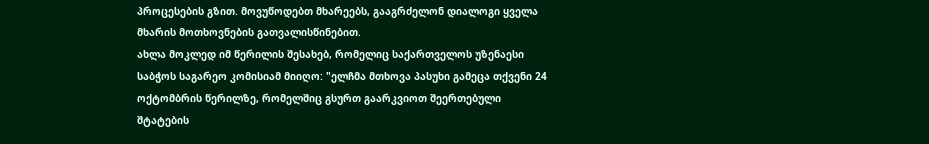პროცესების გზით. მოვუწოდებთ მხარეებს, გააგრძელონ დიალოგი ყველა მხარის მოთხოვნების გათვალისწინებით.
ახლა მოკლედ იმ წერილის შესახებ, რომელიც საქართველოს უზენაესი საბჭოს საგარეო კომისიამ მიიღო: "ელჩმა მთხოვა პასუხი გამეცა თქვენი 24 ოქტომბრის წერილზე, რომელშიც გსურთ გაარკვიოთ შეერთებული შტატების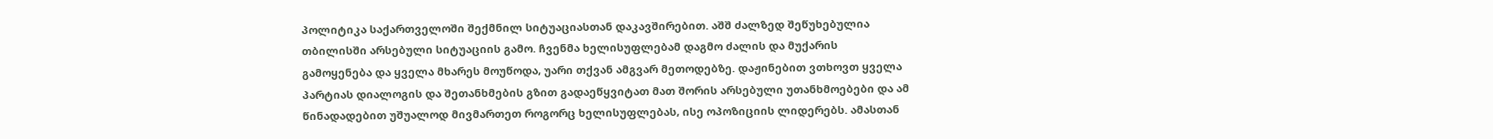პოლიტიკა საქართველოში შექმნილ სიტუაციასთან დაკავშირებით. აშშ ძალზედ შეწუხებულია თბილისში არსებული სიტუაციის გამო. ჩვენმა ხელისუფლებამ დაგმო ძალის და მუქარის გამოყენება და ყველა მხარეს მოუწოდა, უარი თქვან ამგვარ მეთოდებზე. დაჟინებით ვთხოვთ ყველა პარტიას დიალოგის და შეთანხმების გზით გადაეწყვიტათ მათ შორის არსებული უთანხმოებები და ამ წინადადებით უშუალოდ მივმართეთ როგორც ხელისუფლებას, ისე ოპოზიციის ლიდერებს. ამასთან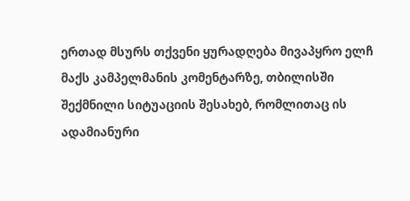ერთად მსურს თქვენი ყურადღება მივაპყრო ელჩ მაქს კამპელმანის კომენტარზე, თბილისში შექმნილი სიტუაციის შესახებ, რომლითაც ის ადამიანური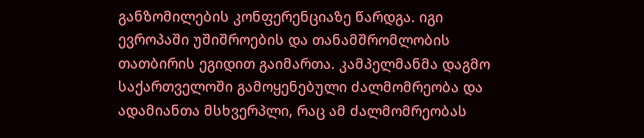განზომილების კონფერენციაზე წარდგა. იგი ევროპაში უშიშროების და თანამშრომლობის თათბირის ეგიდით გაიმართა. კამპელმანმა დაგმო საქართველოში გამოყენებული ძალმომრეობა და ადამიანთა მსხვერპლი, რაც ამ ძალმომრეობას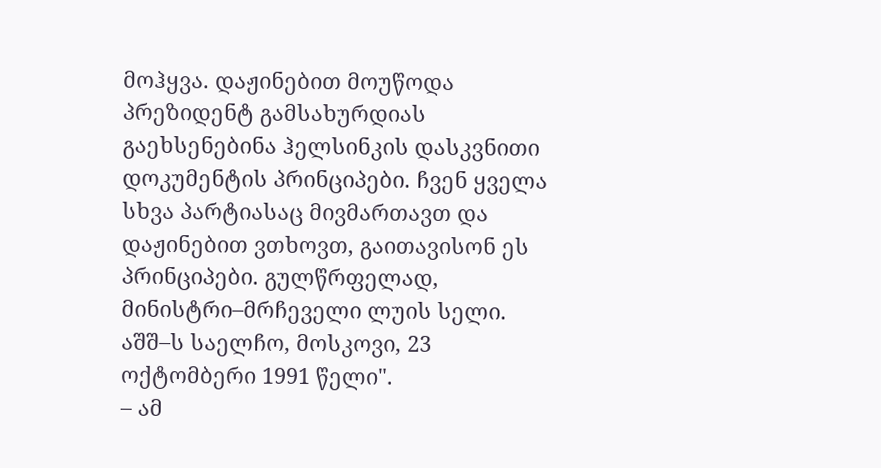მოჰყვა. დაჟინებით მოუწოდა პრეზიდენტ გამსახურდიას გაეხსენებინა ჰელსინკის დასკვნითი დოკუმენტის პრინციპები. ჩვენ ყველა სხვა პარტიასაც მივმართავთ და დაჟინებით ვთხოვთ, გაითავისონ ეს პრინციპები. გულწრფელად, მინისტრი–მრჩეველი ლუის სელი. აშშ–ს საელჩო, მოსკოვი, 23 ოქტომბერი 1991 წელი".
– ამ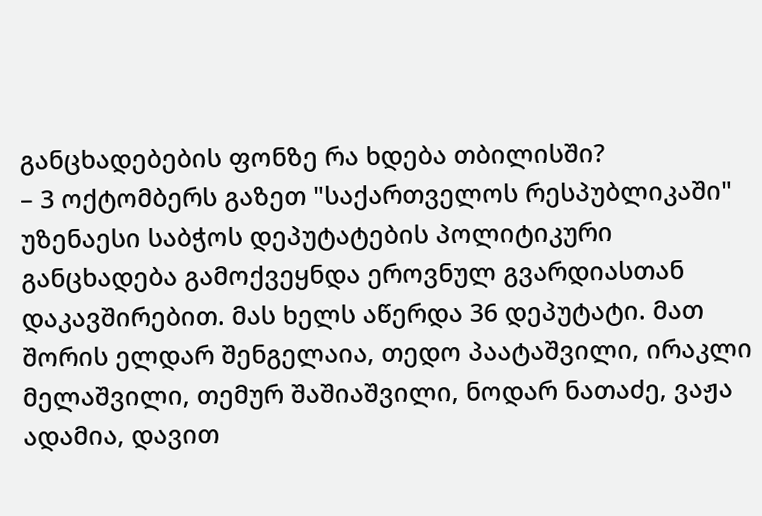განცხადებების ფონზე რა ხდება თბილისში?
– 3 ოქტომბერს გაზეთ "საქართველოს რესპუბლიკაში" უზენაესი საბჭოს დეპუტატების პოლიტიკური განცხადება გამოქვეყნდა ეროვნულ გვარდიასთან დაკავშირებით. მას ხელს აწერდა 36 დეპუტატი. მათ შორის ელდარ შენგელაია, თედო პაატაშვილი, ირაკლი მელაშვილი, თემურ შაშიაშვილი, ნოდარ ნათაძე, ვაჟა ადამია, დავით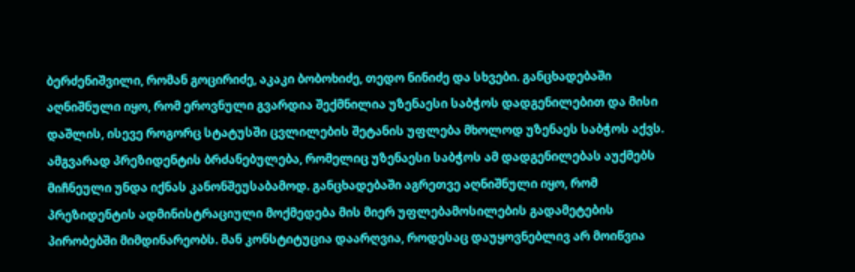ბერძენიშვილი, რომან გოცირიძე, აკაკი ბობოხიძე, თედო ნინიძე და სხვები. განცხადებაში აღნიშნული იყო, რომ ეროვნული გვარდია შექმნილია უზენაესი საბჭოს დადგენილებით და მისი დაშლის, ისევე როგორც სტატუსში ცვლილების შეტანის უფლება მხოლოდ უზენაეს საბჭოს აქვს. ამგვარად პრეზიდენტის ბრძანებულება, რომელიც უზენაესი საბჭოს ამ დადგენილებას აუქმებს მიჩნეული უნდა იქნას კანონშეუსაბამოდ. განცხადებაში აგრეთვე აღნიშნული იყო, რომ პრეზიდენტის ადმინისტრაციული მოქმედება მის მიერ უფლებამოსილების გადამეტების პირობებში მიმდინარეობს. მან კონსტიტუცია დაარღვია, როდესაც დაუყოვნებლივ არ მოიწვია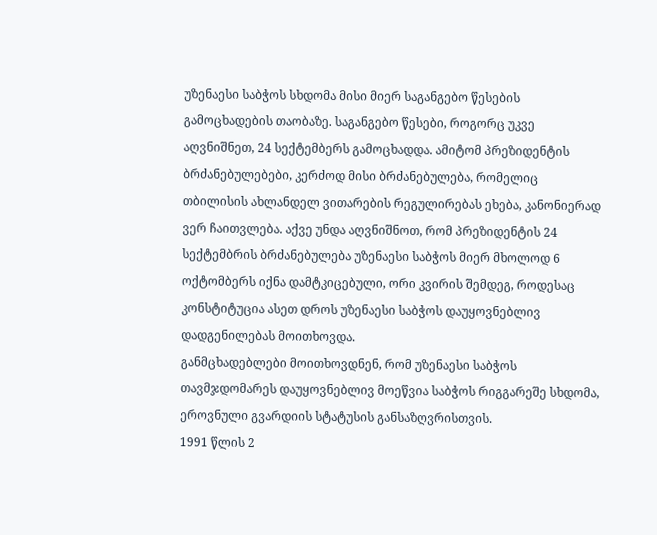უზენაესი საბჭოს სხდომა მისი მიერ საგანგებო წესების გამოცხადების თაობაზე. საგანგებო წესები, როგორც უკვე აღვნიშნეთ, 24 სექტემბერს გამოცხადდა. ამიტომ პრეზიდენტის ბრძანებულებები, კერძოდ მისი ბრძანებულება, რომელიც თბილისის ახლანდელ ვითარების რეგულირებას ეხება, კანონიერად ვერ ჩაითვლება. აქვე უნდა აღვნიშნოთ, რომ პრეზიდენტის 24 სექტემბრის ბრძანებულება უზენაესი საბჭოს მიერ მხოლოდ 6 ოქტომბერს იქნა დამტკიცებული, ორი კვირის შემდეგ, როდესაც კონსტიტუცია ასეთ დროს უზენაესი საბჭოს დაუყოვნებლივ დადგენილებას მოითხოვდა.
განმცხადებლები მოითხოვდნენ, რომ უზენაესი საბჭოს თავმჯდომარეს დაუყოვნებლივ მოეწვია საბჭოს რიგგარეშე სხდომა, ეროვნული გვარდიის სტატუსის განსაზღვრისთვის.
1991 წლის 2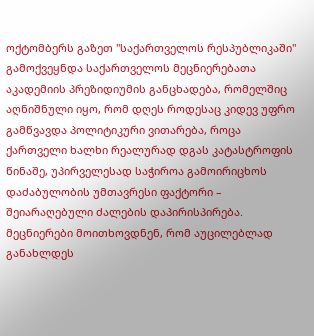ოქტომბერს გაზეთ "საქართველოს რესპუბლიკაში" გამოქვეყნდა საქართველოს მეცნიერებათა აკადემიის პრეზიდიუმის განცხადება, რომელშიც აღნიშნული იყო, რომ დღეს როდესაც კიდევ უფრო გამწვავდა პოლიტიკური ვითარება, როცა ქართველი ხალხი რეალურად დგას კატასტროფის წინაშე, უპირველესად საჭიროა გამოირიცხოს დაძაბულობის უმთავრესი ფაქტორი – შეიარაღებული ძალების დაპირისპირება. მეცნიერები მოითხოვდნენ, რომ აუცილებლად განახლდეს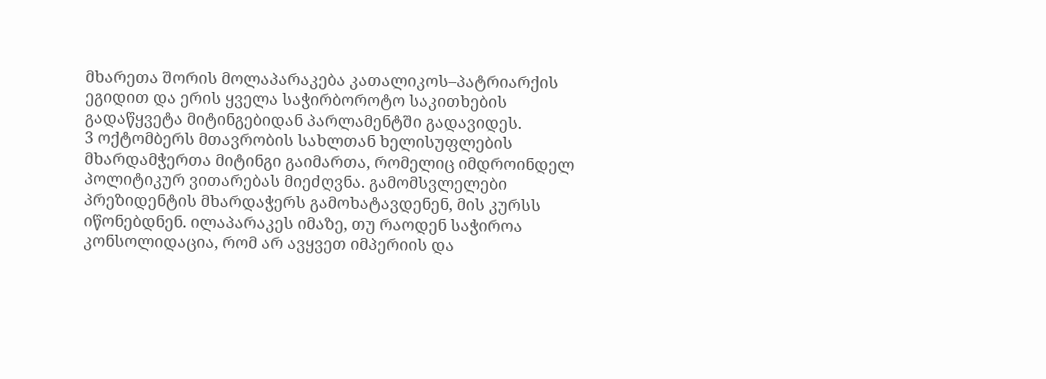მხარეთა შორის მოლაპარაკება კათალიკოს–პატრიარქის ეგიდით და ერის ყველა საჭირბოროტო საკითხების გადაწყვეტა მიტინგებიდან პარლამენტში გადავიდეს.
3 ოქტომბერს მთავრობის სახლთან ხელისუფლების მხარდამჭერთა მიტინგი გაიმართა, რომელიც იმდროინდელ პოლიტიკურ ვითარებას მიეძღვნა. გამომსვლელები პრეზიდენტის მხარდაჭერს გამოხატავდენენ, მის კურსს იწონებდნენ. ილაპარაკეს იმაზე, თუ რაოდენ საჭიროა კონსოლიდაცია, რომ არ ავყვეთ იმპერიის და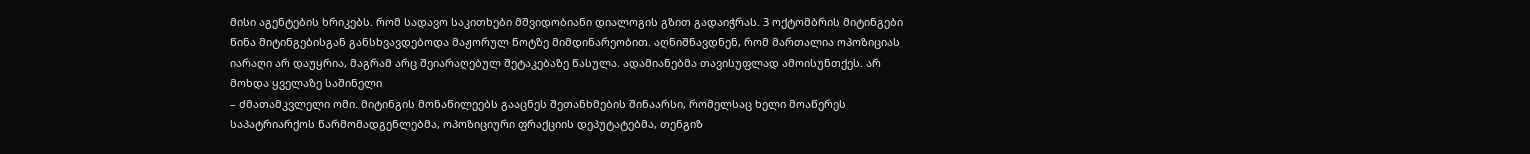მისი აგენტების ხრიკებს. რომ სადავო საკითხები მშვიდობიანი დიალოგის გზით გადაიჭრას. 3 ოქტომბრის მიტინგები წინა მიტინგებისგან განსხვავდებოდა მაჟორულ ნოტზე მიმდინარეობით. აღნიშნავდნენ, რომ მართალია ოპოზიციას იარაღი არ დაუყრია, მაგრამ არც შეიარაღებულ შეტაკებაზე წასულა. ადამიანებმა თავისუფლად ამოისუნთქეს. არ მოხდა ყველაზე საშინელი
– ძმათამკვლელი ომი. მიტინგის მონაწილეებს გააცნეს შეთანხმების შინაარსი, რომელსაც ხელი მოაწერეს საპატრიარქოს წარმომადგენლებმა, ოპოზიციური ფრაქციის დეპუტატებმა, თენგიზ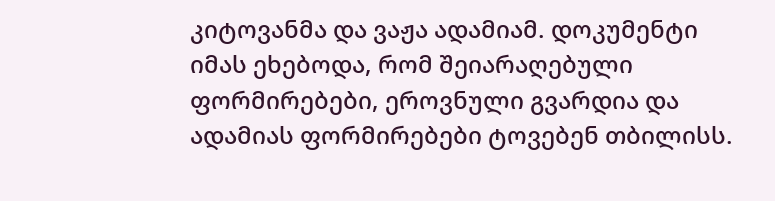კიტოვანმა და ვაჟა ადამიამ. დოკუმენტი იმას ეხებოდა, რომ შეიარაღებული ფორმირებები, ეროვნული გვარდია და ადამიას ფორმირებები ტოვებენ თბილისს.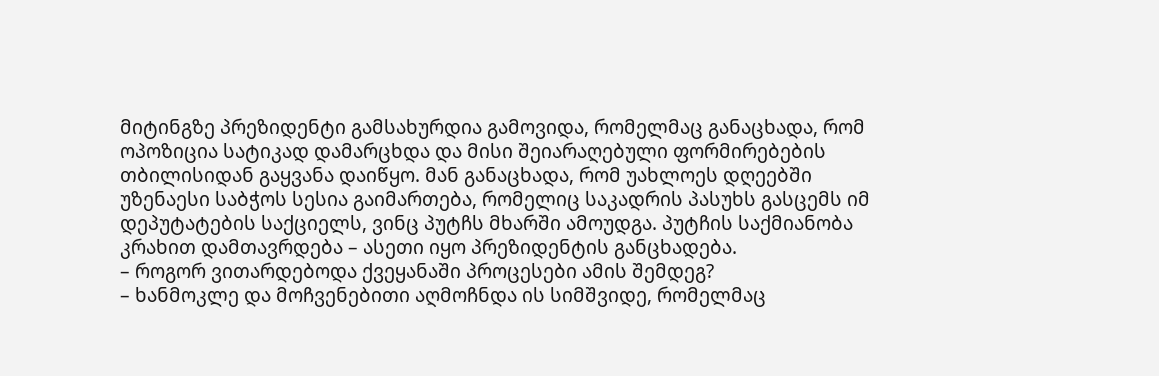მიტინგზე პრეზიდენტი გამსახურდია გამოვიდა, რომელმაც განაცხადა, რომ ოპოზიცია სატიკად დამარცხდა და მისი შეიარაღებული ფორმირებების თბილისიდან გაყვანა დაიწყო. მან განაცხადა, რომ უახლოეს დღეებში უზენაესი საბჭოს სესია გაიმართება, რომელიც საკადრის პასუხს გასცემს იმ დეპუტატების საქციელს, ვინც პუტჩს მხარში ამოუდგა. პუტჩის საქმიანობა კრახით დამთავრდება – ასეთი იყო პრეზიდენტის განცხადება.
– როგორ ვითარდებოდა ქვეყანაში პროცესები ამის შემდეგ?
– ხანმოკლე და მოჩვენებითი აღმოჩნდა ის სიმშვიდე, რომელმაც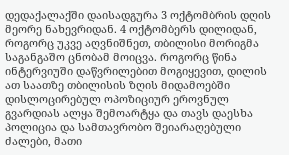დედაქალაქში დაისადგურა 3 ოქტომბრის დღის მეორე ნახევრიდან. 4 ოქტომბერს დილიდან, როგორც უკვე აღვნიშნეთ, თბილისი მორიგმა საგანგაშო ცნობამ მოიცვა. როგორც წინა ინტერვიუში დაწვრილებით მოგიყევით, დილის ათ საათზე თბილისის ზღის მიდამოებში დისლოცირებულ ოპოზიციურ ეროვნულ გვარდიას ალყა შემოარტყა და თავს დაესხა პოლიცია და სამთავრობო შეიარაღებული ძალები, მათი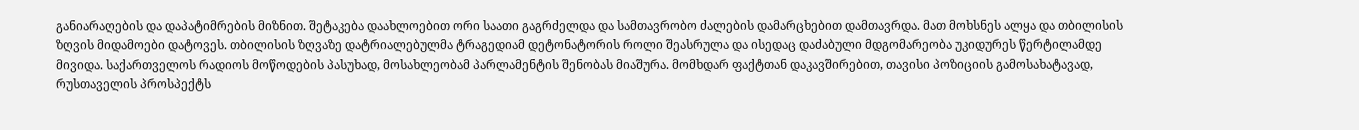განიარაღების და დაპატიმრების მიზნით. შეტაკება დაახლოებით ორი საათი გაგრძელდა და სამთავრობო ძალების დამარცხებით დამთავრდა. მათ მოხსნეს ალყა და თბილისის ზღვის მიდამოები დატოვეს. თბილისის ზღვაზე დატრიალებულმა ტრაგედიამ დეტონატორის როლი შეასრულა და ისედაც დაძაბული მდგომარეობა უკიდურეს წერტილამდე მივიდა. საქართველოს რადიოს მოწოდების პასუხად, მოსახლეობამ პარლამენტის შენობას მიაშურა. მომხდარ ფაქტთან დაკავშირებით, თავისი პოზიციის გამოსახატავად, რუსთაველის პროსპექტს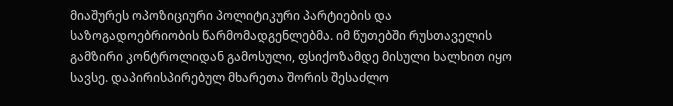მიაშურეს ოპოზიციური პოლიტიკური პარტიების და საზოგადოებრიობის წარმომადგენლებმა. იმ წუთებში რუსთაველის გამზირი კონტროლიდან გამოსული, ფსიქოზამდე მისული ხალხით იყო სავსე. დაპირისპირებულ მხარეთა შორის შესაძლო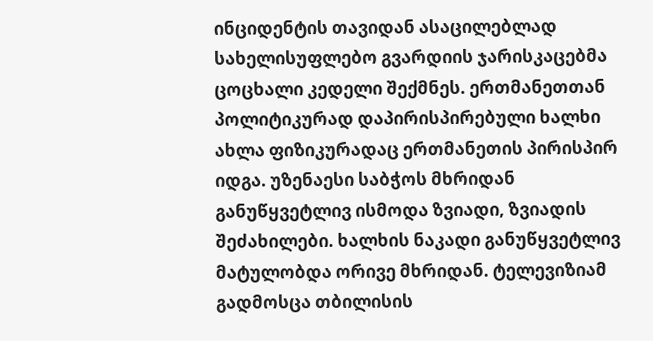ინციდენტის თავიდან ასაცილებლად სახელისუფლებო გვარდიის ჯარისკაცებმა ცოცხალი კედელი შექმნეს. ერთმანეთთან პოლიტიკურად დაპირისპირებული ხალხი ახლა ფიზიკურადაც ერთმანეთის პირისპირ იდგა. უზენაესი საბჭოს მხრიდან განუწყვეტლივ ისმოდა ზვიადი, ზვიადის შეძახილები. ხალხის ნაკადი განუწყვეტლივ მატულობდა ორივე მხრიდან. ტელევიზიამ გადმოსცა თბილისის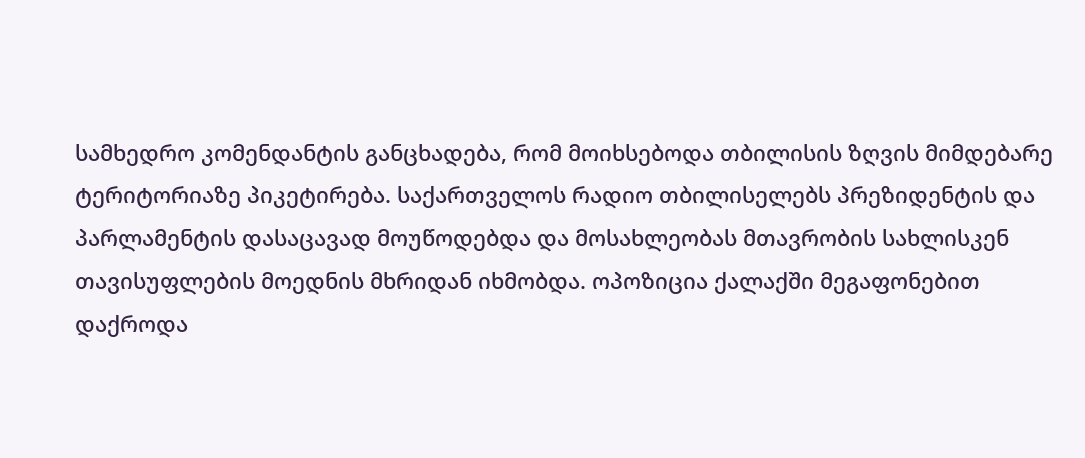სამხედრო კომენდანტის განცხადება, რომ მოიხსებოდა თბილისის ზღვის მიმდებარე ტერიტორიაზე პიკეტირება. საქართველოს რადიო თბილისელებს პრეზიდენტის და პარლამენტის დასაცავად მოუწოდებდა და მოსახლეობას მთავრობის სახლისკენ თავისუფლების მოედნის მხრიდან იხმობდა. ოპოზიცია ქალაქში მეგაფონებით დაქროდა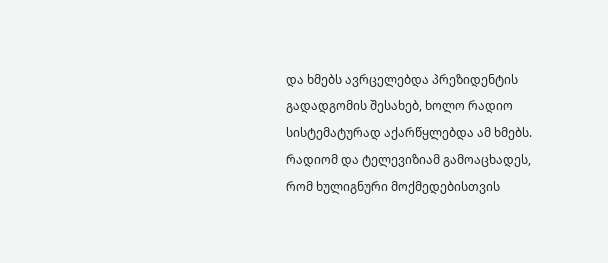და ხმებს ავრცელებდა პრეზიდენტის გადადგომის შესახებ, ხოლო რადიო სისტემატურად აქარწყლებდა ამ ხმებს. რადიომ და ტელევიზიამ გამოაცხადეს, რომ ხულიგნური მოქმედებისთვის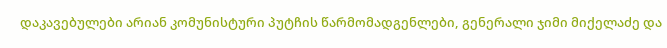დაკავებულები არიან კომუნისტური პუტჩის წარმომადგენლები, გენერალი ჯიმი მიქელაძე და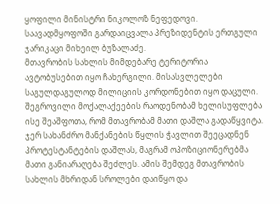ყოფილი მინისტრი ნიკოლოზ ნეფედოვი. საავადმყოფოში გარდაიცვალა პრეზიდენტის ერთგული ჯარიკაცი მიხეილ ბუზალაძე.
მთავრობის სახლის მიმდებარე ტერიტორია ავტობუსებით იყო ჩახერგილი. მისასვლელები საგულდაგულოდ მილიციის კორდონებით იყო დაცული. შეგროვილი მოქალაქეების რაოდენობამ ხელისუფლება ისე შეაშფოთა, რომ მთავრობამ მათი დაშლა გადაწყვიტა. ჯერ სახანძრო მანქანების წყლის ჭავლით შეეცადნენ პროტესტანტების დაშლას, მაგრამ ოპოზიციონერებმა მათი განიარაღება შეძლეს. ამის შემდეგ მთავრობის სახლის მხრიდან სროლები დაიწყო და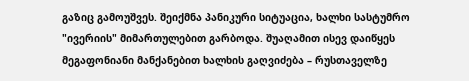გაზიც გამოუშვეს. შეიქმნა პანიკური სიტუაცია, ხალხი სასტუმრო "ივერიის" მიმართულებით გარბოდა. შუაღამით ისევ დაიწყეს მეგაფონიანი მანქანებით ხალხის გაღვიძება – რუსთაველზე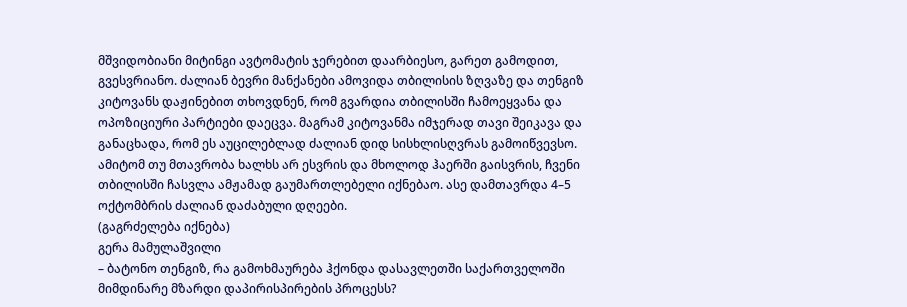მშვიდობიანი მიტინგი ავტომატის ჯერებით დაარბიესო, გარეთ გამოდით, გვესვრიანო. ძალიან ბევრი მანქანები ამოვიდა თბილისის ზღვაზე და თენგიზ კიტოვანს დაჟინებით თხოვდნენ, რომ გვარდია თბილისში ჩამოეყვანა და ოპოზიციური პარტიები დაეცვა. მაგრამ კიტოვანმა იმჯერად თავი შეიკავა და განაცხადა, რომ ეს აუცილებლად ძალიან დიდ სისხლისღვრას გამოიწვევსო. ამიტომ თუ მთავრობა ხალხს არ ესვრის და მხოლოდ ჰაერში გაისვრის, ჩვენი თბილისში ჩასვლა ამჟამად გაუმართლებელი იქნებაო. ასე დამთავრდა 4–5 ოქტომბრის ძალიან დაძაბული დღეები.
(გაგრძელება იქნება)
გერა მამულაშვილი
– ბატონო თენგიზ, რა გამოხმაურება ჰქონდა დასავლეთში საქართველოში მიმდინარე მზარდი დაპირისპირების პროცესს?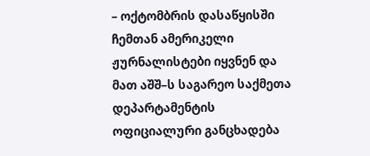– ოქტომბრის დასაწყისში ჩემთან ამერიკელი ჟურნალისტები იყვნენ და მათ აშშ–ს საგარეო საქმეთა დეპარტამენტის ოფიციალური განცხადება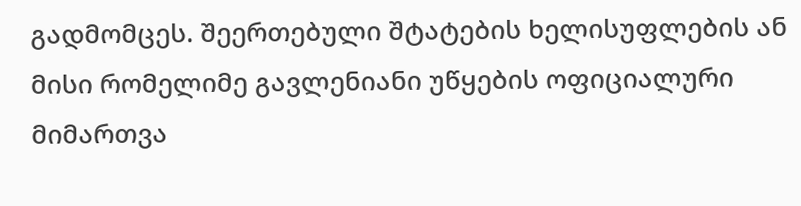გადმომცეს. შეერთებული შტატების ხელისუფლების ან მისი რომელიმე გავლენიანი უწყების ოფიციალური მიმართვა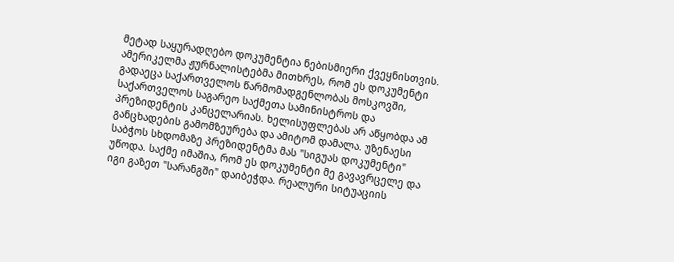მეტად საყურადღებო დოკუმენტია ნებისმიერი ქვეყნისთვის. ამერიკელმა ჟურნალისტებმა მითხრეს, რომ ეს დოკუმენტი გადაეცა საქართველოს წარმომადგენლობას მოსკოვში, საქართველოს საგარეო საქმეთა სამინისტროს და პრეზიდენტის კანცელარიას. ხელისუფლებას არ აწყობდა ამ განცხადების გამომზეურება და ამიტომ დამალა. უზენაესი საბჭოს სხდომაზე პრეზიდენტმა მას "სიგუას დოკუმენტი" უწოდა. საქმე იმაშია, რომ ეს დოკუმენტი მე გავავრცელე და იგი გაზეთ "სარანგში" დაიბეჭდა. რეალური სიტუაციის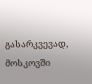გასარკვევად, მოსკოვში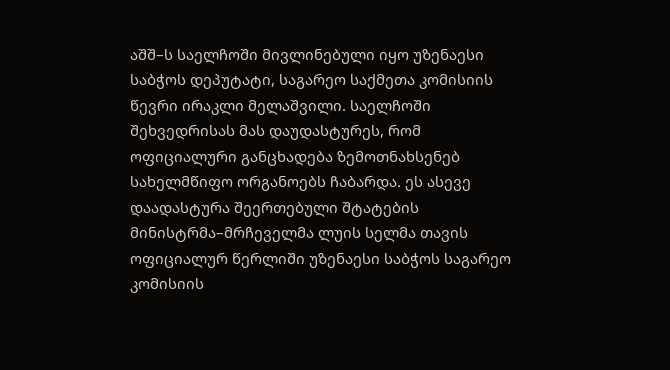აშშ–ს საელჩოში მივლინებული იყო უზენაესი საბჭოს დეპუტატი, საგარეო საქმეთა კომისიის წევრი ირაკლი მელაშვილი. საელჩოში შეხვედრისას მას დაუდასტურეს, რომ ოფიციალური განცხადება ზემოთნახსენებ სახელმწიფო ორგანოებს ჩაბარდა. ეს ასევე დაადასტურა შეერთებული შტატების მინისტრმა–მრჩეველმა ლუის სელმა თავის ოფიციალურ წერლიში უზენაესი საბჭოს საგარეო კომისიის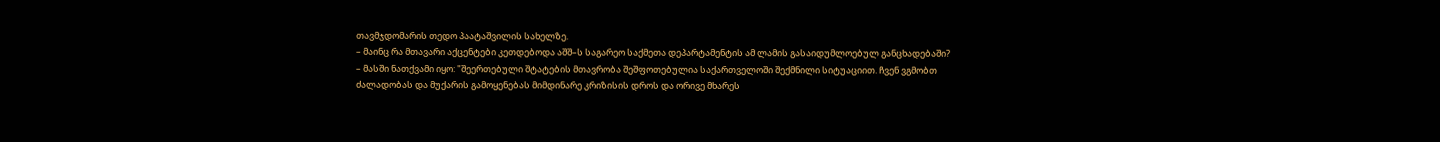თავმჯდომარის თედო პაატაშვილის სახელზე.
– მაინც რა მთავარი აქცენტები კეთდებოდა აშშ–ს საგარეო საქმეთა დეპარტამენტის ამ ლამის გასაიდუმლოებულ განცხადებაში?
– მასში ნათქვამი იყო: "შეერთებული შტატების მთავრობა შეშფოთებულია საქართველოში შექმნილი სიტუაციით. ჩვენ ვგმობთ ძალადობას და მუქარის გამოყენებას მიმდინარე კრიზისის დროს და ორივე მხარეს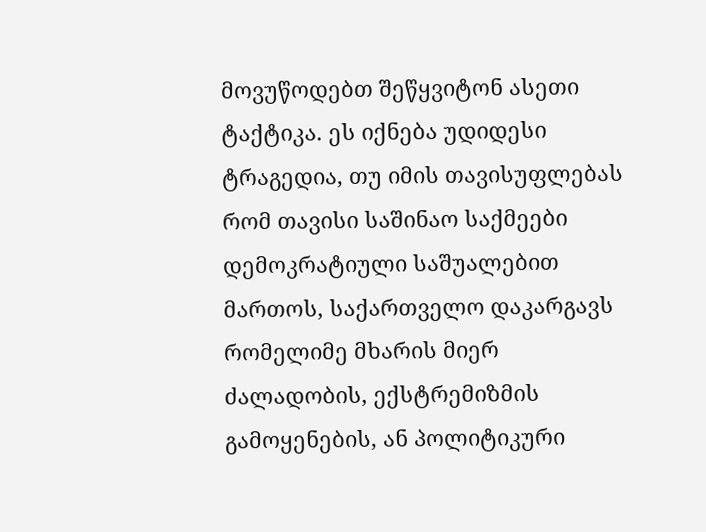მოვუწოდებთ შეწყვიტონ ასეთი ტაქტიკა. ეს იქნება უდიდესი ტრაგედია, თუ იმის თავისუფლებას რომ თავისი საშინაო საქმეები დემოკრატიული საშუალებით მართოს, საქართველო დაკარგავს რომელიმე მხარის მიერ ძალადობის, ექსტრემიზმის გამოყენების, ან პოლიტიკური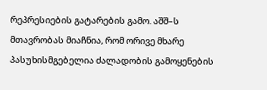რეპრესიების გატარების გამო. აშშ–ს მთავრობას მიაჩნია, რომ ორივე მხარე პასუხისმგებელია ძალადობის გამოყენების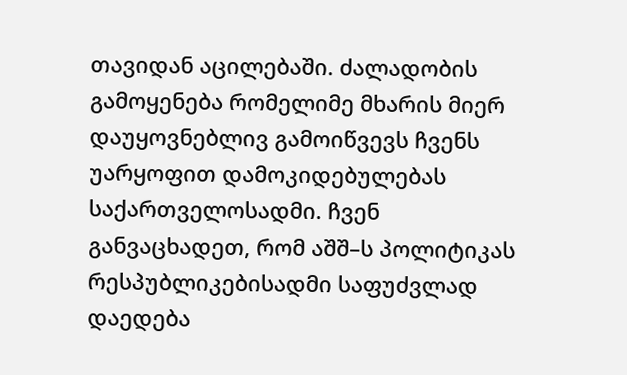თავიდან აცილებაში. ძალადობის გამოყენება რომელიმე მხარის მიერ დაუყოვნებლივ გამოიწვევს ჩვენს უარყოფით დამოკიდებულებას საქართველოსადმი. ჩვენ განვაცხადეთ, რომ აშშ–ს პოლიტიკას რესპუბლიკებისადმი საფუძვლად დაედება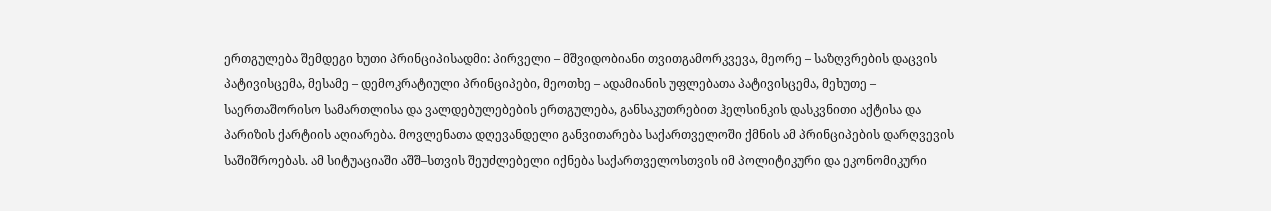ერთგულება შემდეგი ხუთი პრინციპისადმი: პირველი – მშვიდობიანი თვითგამორკვევა, მეორე – საზღვრების დაცვის პატივისცემა, მესამე – დემოკრატიული პრინციპები, მეოთხე – ადამიანის უფლებათა პატივისცემა, მეხუთე – საერთაშორისო სამართლისა და ვალდებულებების ერთგულება, განსაკუთრებით ჰელსინკის დასკვნითი აქტისა და პარიზის ქარტიის აღიარება. მოვლენათა დღევანდელი განვითარება საქართველოში ქმნის ამ პრინციპების დარღვევის საშიშროებას. ამ სიტუაციაში აშშ–სთვის შეუძლებელი იქნება საქართველოსთვის იმ პოლიტიკური და ეკონომიკური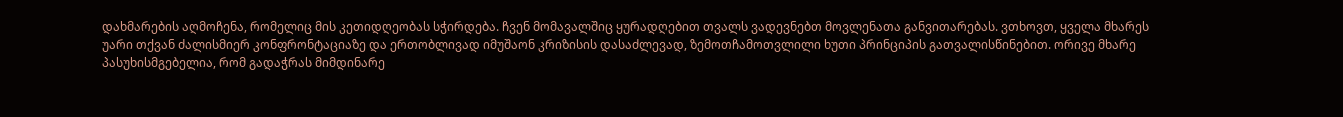დახმარების აღმოჩენა, რომელიც მის კეთიდღეობას სჭირდება. ჩვენ მომავალშიც ყურადღებით თვალს ვადევნებთ მოვლენათა განვითარებას. ვთხოვთ, ყველა მხარეს უარი თქვან ძალისმიერ კონფრონტაციაზე და ერთობლივად იმუშაონ კრიზისის დასაძლევად, ზემოთჩამოთვლილი ხუთი პრინციპის გათვალისწინებით. ორივე მხარე პასუხისმგებელია, რომ გადაჭრას მიმდინარე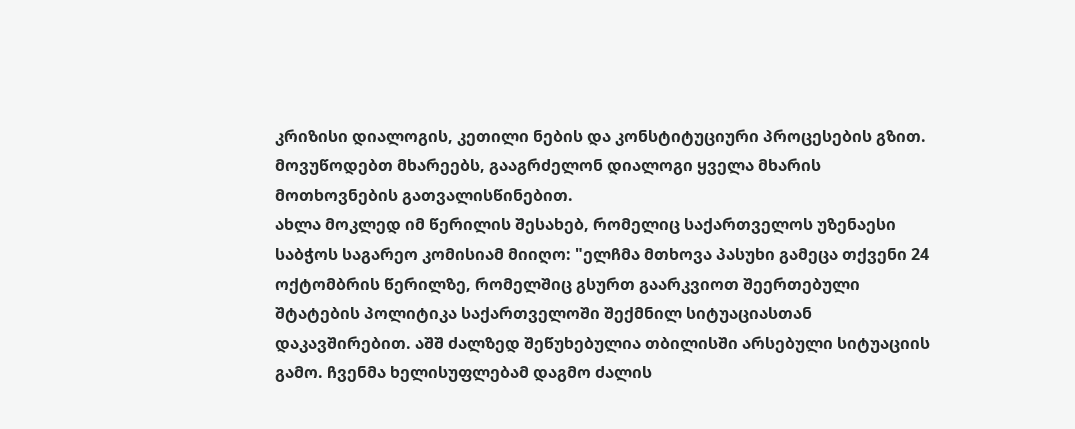კრიზისი დიალოგის, კეთილი ნების და კონსტიტუციური პროცესების გზით. მოვუწოდებთ მხარეებს, გააგრძელონ დიალოგი ყველა მხარის მოთხოვნების გათვალისწინებით.
ახლა მოკლედ იმ წერილის შესახებ, რომელიც საქართველოს უზენაესი საბჭოს საგარეო კომისიამ მიიღო: "ელჩმა მთხოვა პასუხი გამეცა თქვენი 24 ოქტომბრის წერილზე, რომელშიც გსურთ გაარკვიოთ შეერთებული შტატების პოლიტიკა საქართველოში შექმნილ სიტუაციასთან დაკავშირებით. აშშ ძალზედ შეწუხებულია თბილისში არსებული სიტუაციის გამო. ჩვენმა ხელისუფლებამ დაგმო ძალის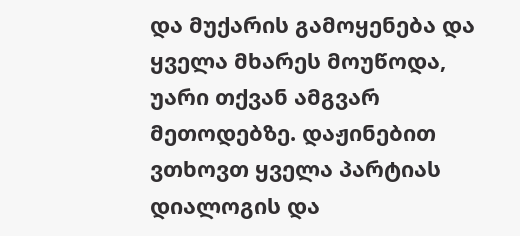და მუქარის გამოყენება და ყველა მხარეს მოუწოდა, უარი თქვან ამგვარ მეთოდებზე. დაჟინებით ვთხოვთ ყველა პარტიას დიალოგის და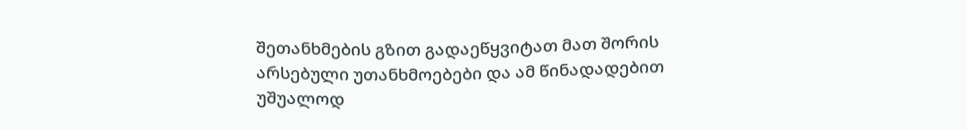შეთანხმების გზით გადაეწყვიტათ მათ შორის არსებული უთანხმოებები და ამ წინადადებით უშუალოდ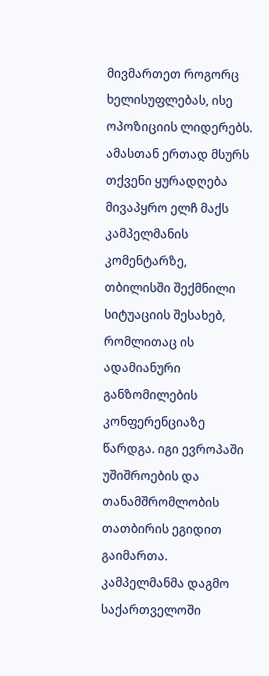მივმართეთ როგორც ხელისუფლებას, ისე ოპოზიციის ლიდერებს. ამასთან ერთად მსურს თქვენი ყურადღება მივაპყრო ელჩ მაქს კამპელმანის კომენტარზე, თბილისში შექმნილი სიტუაციის შესახებ, რომლითაც ის ადამიანური განზომილების კონფერენციაზე წარდგა. იგი ევროპაში უშიშროების და თანამშრომლობის თათბირის ეგიდით გაიმართა. კამპელმანმა დაგმო საქართველოში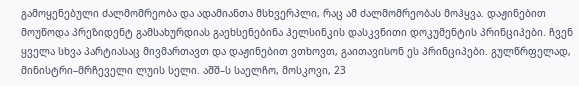გამოყენებული ძალმომრეობა და ადამიანთა მსხვერპლი, რაც ამ ძალმომრეობას მოჰყვა. დაჟინებით მოუწოდა პრეზიდენტ გამსახურდიას გაეხსენებინა ჰელსინკის დასკვნითი დოკუმენტის პრინციპები. ჩვენ ყველა სხვა პარტიასაც მივმართავთ და დაჟინებით ვთხოვთ, გაითავისონ ეს პრინციპები. გულწრფელად, მინისტრი–მრჩეველი ლუის სელი. აშშ–ს საელჩო, მოსკოვი, 23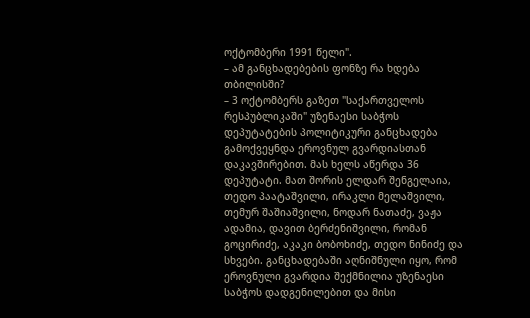ოქტომბერი 1991 წელი".
– ამ განცხადებების ფონზე რა ხდება თბილისში?
– 3 ოქტომბერს გაზეთ "საქართველოს რესპუბლიკაში" უზენაესი საბჭოს დეპუტატების პოლიტიკური განცხადება გამოქვეყნდა ეროვნულ გვარდიასთან დაკავშირებით. მას ხელს აწერდა 36 დეპუტატი. მათ შორის ელდარ შენგელაია, თედო პაატაშვილი, ირაკლი მელაშვილი, თემურ შაშიაშვილი, ნოდარ ნათაძე, ვაჟა ადამია, დავით ბერძენიშვილი, რომან გოცირიძე, აკაკი ბობოხიძე, თედო ნინიძე და სხვები. განცხადებაში აღნიშნული იყო, რომ ეროვნული გვარდია შექმნილია უზენაესი საბჭოს დადგენილებით და მისი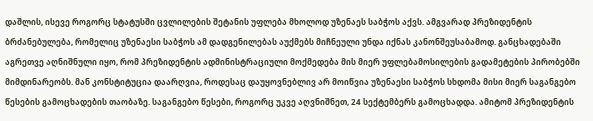დაშლის, ისევე როგორც სტატუსში ცვლილების შეტანის უფლება მხოლოდ უზენაეს საბჭოს აქვს. ამგვარად პრეზიდენტის ბრძანებულება, რომელიც უზენაესი საბჭოს ამ დადგენილებას აუქმებს მიჩნეული უნდა იქნას კანონშეუსაბამოდ. განცხადებაში აგრეთვე აღნიშნული იყო, რომ პრეზიდენტის ადმინისტრაციული მოქმედება მის მიერ უფლებამოსილების გადამეტების პირობებში მიმდინარეობს. მან კონსტიტუცია დაარღვია, როდესაც დაუყოვნებლივ არ მოიწვია უზენაესი საბჭოს სხდომა მისი მიერ საგანგებო წესების გამოცხადების თაობაზე. საგანგებო წესები, როგორც უკვე აღვნიშნეთ, 24 სექტემბერს გამოცხადდა. ამიტომ პრეზიდენტის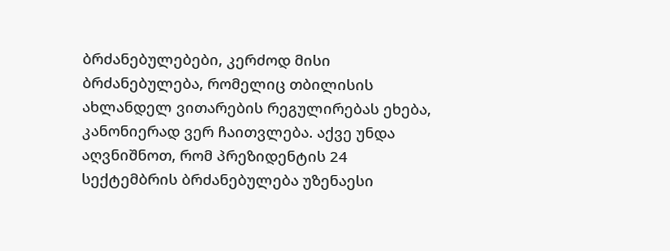ბრძანებულებები, კერძოდ მისი ბრძანებულება, რომელიც თბილისის ახლანდელ ვითარების რეგულირებას ეხება, კანონიერად ვერ ჩაითვლება. აქვე უნდა აღვნიშნოთ, რომ პრეზიდენტის 24 სექტემბრის ბრძანებულება უზენაესი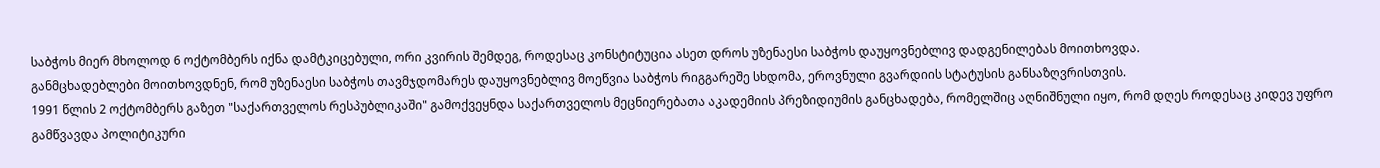საბჭოს მიერ მხოლოდ 6 ოქტომბერს იქნა დამტკიცებული, ორი კვირის შემდეგ, როდესაც კონსტიტუცია ასეთ დროს უზენაესი საბჭოს დაუყოვნებლივ დადგენილებას მოითხოვდა.
განმცხადებლები მოითხოვდნენ, რომ უზენაესი საბჭოს თავმჯდომარეს დაუყოვნებლივ მოეწვია საბჭოს რიგგარეშე სხდომა, ეროვნული გვარდიის სტატუსის განსაზღვრისთვის.
1991 წლის 2 ოქტომბერს გაზეთ "საქართველოს რესპუბლიკაში" გამოქვეყნდა საქართველოს მეცნიერებათა აკადემიის პრეზიდიუმის განცხადება, რომელშიც აღნიშნული იყო, რომ დღეს როდესაც კიდევ უფრო გამწვავდა პოლიტიკური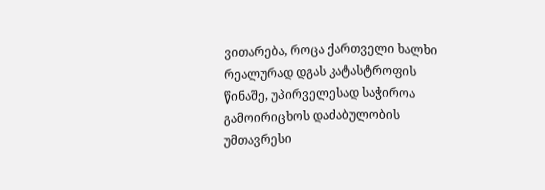ვითარება, როცა ქართველი ხალხი რეალურად დგას კატასტროფის წინაშე, უპირველესად საჭიროა გამოირიცხოს დაძაბულობის უმთავრესი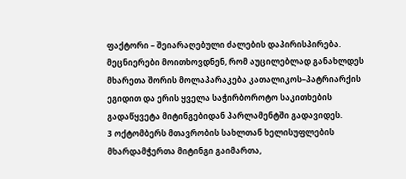ფაქტორი – შეიარაღებული ძალების დაპირისპირება. მეცნიერები მოითხოვდნენ, რომ აუცილებლად განახლდეს მხარეთა შორის მოლაპარაკება კათალიკოს–პატრიარქის ეგიდით და ერის ყველა საჭირბოროტო საკითხების გადაწყვეტა მიტინგებიდან პარლამენტში გადავიდეს.
3 ოქტომბერს მთავრობის სახლთან ხელისუფლების მხარდამჭერთა მიტინგი გაიმართა,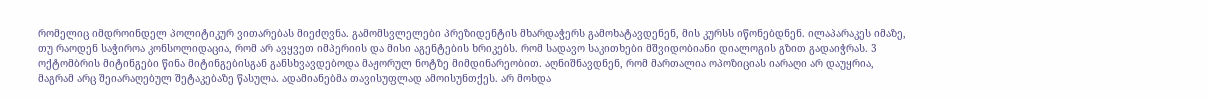რომელიც იმდროინდელ პოლიტიკურ ვითარებას მიეძღვნა. გამომსვლელები პრეზიდენტის მხარდაჭერს გამოხატავდენენ, მის კურსს იწონებდნენ. ილაპარაკეს იმაზე, თუ რაოდენ საჭიროა კონსოლიდაცია, რომ არ ავყვეთ იმპერიის და მისი აგენტების ხრიკებს. რომ სადავო საკითხები მშვიდობიანი დიალოგის გზით გადაიჭრას. 3 ოქტომბრის მიტინგები წინა მიტინგებისგან განსხვავდებოდა მაჟორულ ნოტზე მიმდინარეობით. აღნიშნავდნენ, რომ მართალია ოპოზიციას იარაღი არ დაუყრია, მაგრამ არც შეიარაღებულ შეტაკებაზე წასულა. ადამიანებმა თავისუფლად ამოისუნთქეს. არ მოხდა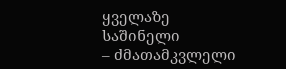ყველაზე საშინელი
– ძმათამკვლელი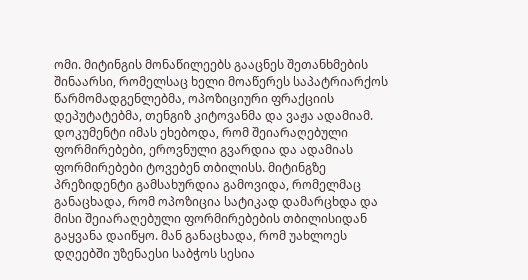ომი. მიტინგის მონაწილეებს გააცნეს შეთანხმების შინაარსი, რომელსაც ხელი მოაწერეს საპატრიარქოს წარმომადგენლებმა, ოპოზიციური ფრაქციის დეპუტატებმა, თენგიზ კიტოვანმა და ვაჟა ადამიამ. დოკუმენტი იმას ეხებოდა, რომ შეიარაღებული ფორმირებები, ეროვნული გვარდია და ადამიას ფორმირებები ტოვებენ თბილისს. მიტინგზე პრეზიდენტი გამსახურდია გამოვიდა, რომელმაც განაცხადა, რომ ოპოზიცია სატიკად დამარცხდა და მისი შეიარაღებული ფორმირებების თბილისიდან გაყვანა დაიწყო. მან განაცხადა, რომ უახლოეს დღეებში უზენაესი საბჭოს სესია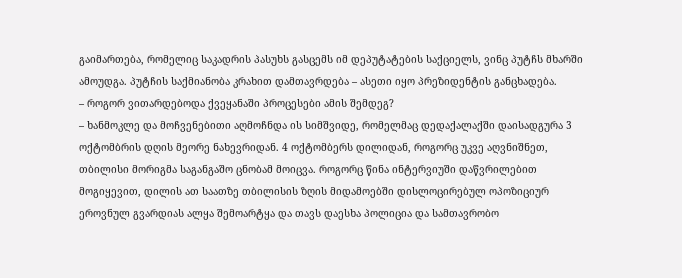გაიმართება, რომელიც საკადრის პასუხს გასცემს იმ დეპუტატების საქციელს, ვინც პუტჩს მხარში ამოუდგა. პუტჩის საქმიანობა კრახით დამთავრდება – ასეთი იყო პრეზიდენტის განცხადება.
– როგორ ვითარდებოდა ქვეყანაში პროცესები ამის შემდეგ?
– ხანმოკლე და მოჩვენებითი აღმოჩნდა ის სიმშვიდე, რომელმაც დედაქალაქში დაისადგურა 3 ოქტომბრის დღის მეორე ნახევრიდან. 4 ოქტომბერს დილიდან, როგორც უკვე აღვნიშნეთ, თბილისი მორიგმა საგანგაშო ცნობამ მოიცვა. როგორც წინა ინტერვიუში დაწვრილებით მოგიყევით, დილის ათ საათზე თბილისის ზღის მიდამოებში დისლოცირებულ ოპოზიციურ ეროვნულ გვარდიას ალყა შემოარტყა და თავს დაესხა პოლიცია და სამთავრობო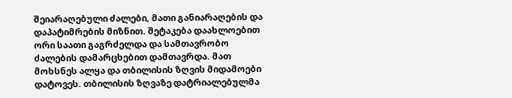შეიარაღებული ძალები, მათი განიარაღების და დაპატიმრების მიზნით. შეტაკება დაახლოებით ორი საათი გაგრძელდა და სამთავრობო ძალების დამარცხებით დამთავრდა. მათ მოხსნეს ალყა და თბილისის ზღვის მიდამოები დატოვეს. თბილისის ზღვაზე დატრიალებულმა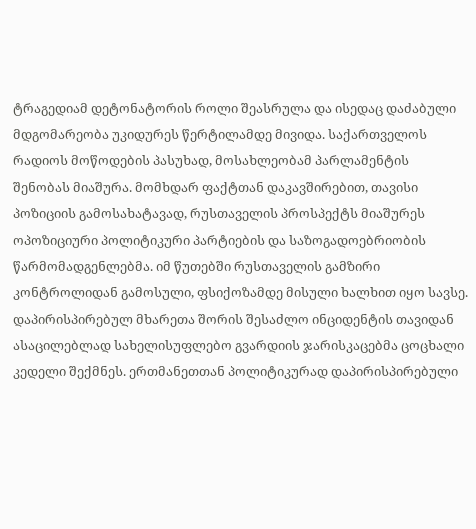ტრაგედიამ დეტონატორის როლი შეასრულა და ისედაც დაძაბული მდგომარეობა უკიდურეს წერტილამდე მივიდა. საქართველოს რადიოს მოწოდების პასუხად, მოსახლეობამ პარლამენტის შენობას მიაშურა. მომხდარ ფაქტთან დაკავშირებით, თავისი პოზიციის გამოსახატავად, რუსთაველის პროსპექტს მიაშურეს ოპოზიციური პოლიტიკური პარტიების და საზოგადოებრიობის წარმომადგენლებმა. იმ წუთებში რუსთაველის გამზირი კონტროლიდან გამოსული, ფსიქოზამდე მისული ხალხით იყო სავსე. დაპირისპირებულ მხარეთა შორის შესაძლო ინციდენტის თავიდან ასაცილებლად სახელისუფლებო გვარდიის ჯარისკაცებმა ცოცხალი კედელი შექმნეს. ერთმანეთთან პოლიტიკურად დაპირისპირებული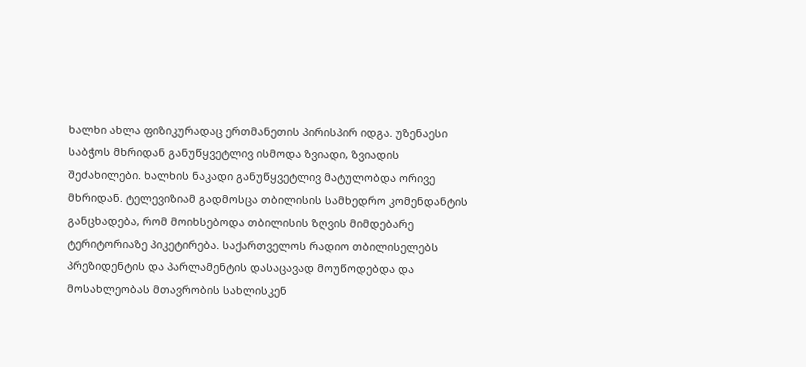ხალხი ახლა ფიზიკურადაც ერთმანეთის პირისპირ იდგა. უზენაესი საბჭოს მხრიდან განუწყვეტლივ ისმოდა ზვიადი, ზვიადის შეძახილები. ხალხის ნაკადი განუწყვეტლივ მატულობდა ორივე მხრიდან. ტელევიზიამ გადმოსცა თბილისის სამხედრო კომენდანტის განცხადება, რომ მოიხსებოდა თბილისის ზღვის მიმდებარე ტერიტორიაზე პიკეტირება. საქართველოს რადიო თბილისელებს პრეზიდენტის და პარლამენტის დასაცავად მოუწოდებდა და მოსახლეობას მთავრობის სახლისკენ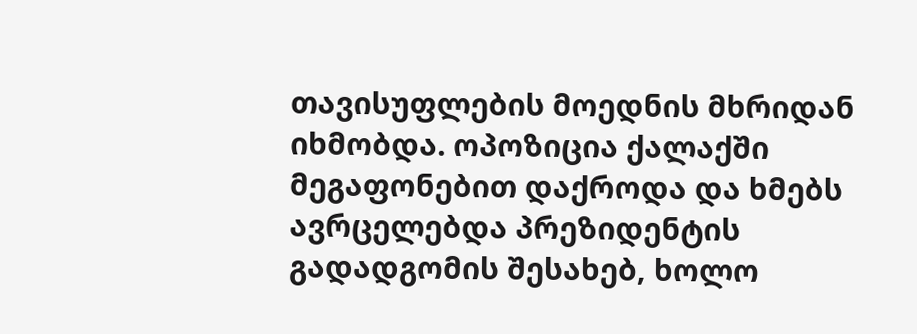თავისუფლების მოედნის მხრიდან იხმობდა. ოპოზიცია ქალაქში მეგაფონებით დაქროდა და ხმებს ავრცელებდა პრეზიდენტის გადადგომის შესახებ, ხოლო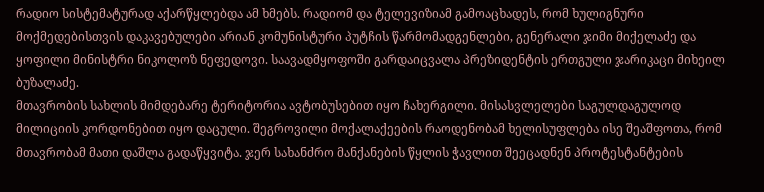რადიო სისტემატურად აქარწყლებდა ამ ხმებს. რადიომ და ტელევიზიამ გამოაცხადეს, რომ ხულიგნური მოქმედებისთვის დაკავებულები არიან კომუნისტური პუტჩის წარმომადგენლები, გენერალი ჯიმი მიქელაძე და ყოფილი მინისტრი ნიკოლოზ ნეფედოვი. საავადმყოფოში გარდაიცვალა პრეზიდენტის ერთგული ჯარიკაცი მიხეილ ბუზალაძე.
მთავრობის სახლის მიმდებარე ტერიტორია ავტობუსებით იყო ჩახერგილი. მისასვლელები საგულდაგულოდ მილიციის კორდონებით იყო დაცული. შეგროვილი მოქალაქეების რაოდენობამ ხელისუფლება ისე შეაშფოთა, რომ მთავრობამ მათი დაშლა გადაწყვიტა. ჯერ სახანძრო მანქანების წყლის ჭავლით შეეცადნენ პროტესტანტების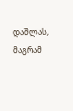დაშლას, მაგრამ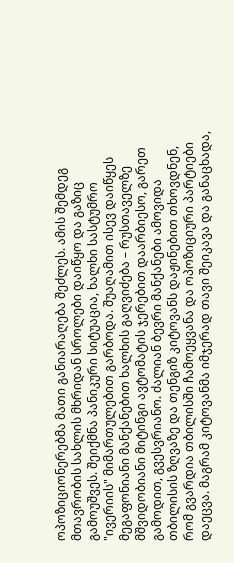ოპოზიციონერებმა მათი განიარაღება შეძლეს. ამის შემდეგ მთავრობის სახლის მხრიდან სროლები დაიწყო და გაზიც გამოუშვეს. შეიქმნა პანიკური სიტუაცია, ხალხი სასტუმრო "ივერიის" მიმართულებით გარბოდა. შუაღამით ისევ დაიწყეს მეგაფონიანი მანქანებით ხალხის გაღვიძება – რუსთაველზე მშვიდობიანი მიტინგი ავტომატის ჯერებით დაარბიესო, გარეთ გამოდით, გვესვრიანო. ძალიან ბევრი მანქანები ამოვიდა თბილისის ზღვაზე და თენგიზ კიტოვანს დაჟინებით თხოვდნენ, რომ გვარდია თბილისში ჩამოეყვანა და ოპოზიციური პარტიები დაეცვა. მაგრამ კიტოვანმა იმჯერად თავი შეიკავა და განაცხადა,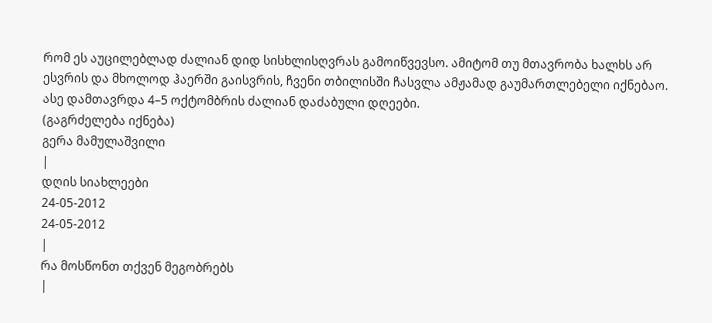რომ ეს აუცილებლად ძალიან დიდ სისხლისღვრას გამოიწვევსო. ამიტომ თუ მთავრობა ხალხს არ ესვრის და მხოლოდ ჰაერში გაისვრის, ჩვენი თბილისში ჩასვლა ამჟამად გაუმართლებელი იქნებაო. ასე დამთავრდა 4–5 ოქტომბრის ძალიან დაძაბული დღეები.
(გაგრძელება იქნება)
გერა მამულაშვილი
|
დღის სიახლეები
24-05-2012
24-05-2012
|
რა მოსწონთ თქვენ მეგობრებს
|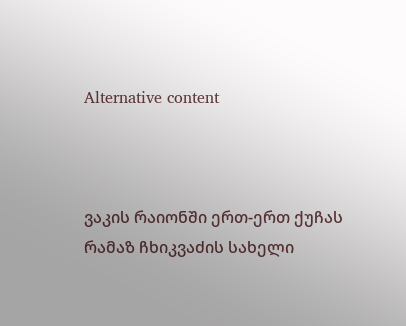Alternative content



ვაკის რაიონში ერთ-ერთ ქუჩას რამაზ ჩხიკვაძის სახელი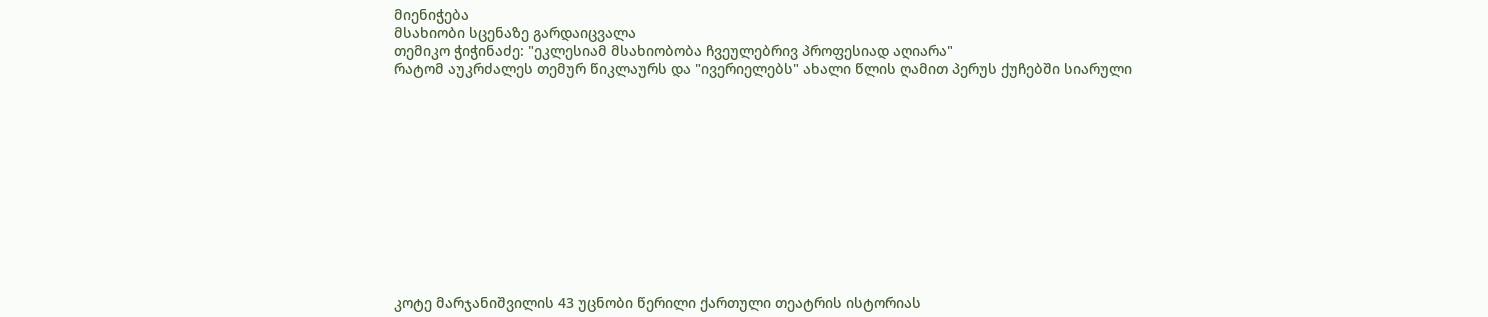მიენიჭება
მსახიობი სცენაზე გარდაიცვალა
თემიკო ჭიჭინაძე: "ეკლესიამ მსახიობობა ჩვეულებრივ პროფესიად აღიარა"
რატომ აუკრძალეს თემურ წიკლაურს და "ივერიელებს" ახალი წლის ღამით პერუს ქუჩებში სიარული












კოტე მარჯანიშვილის 43 უცნობი წერილი ქართული თეატრის ისტორიას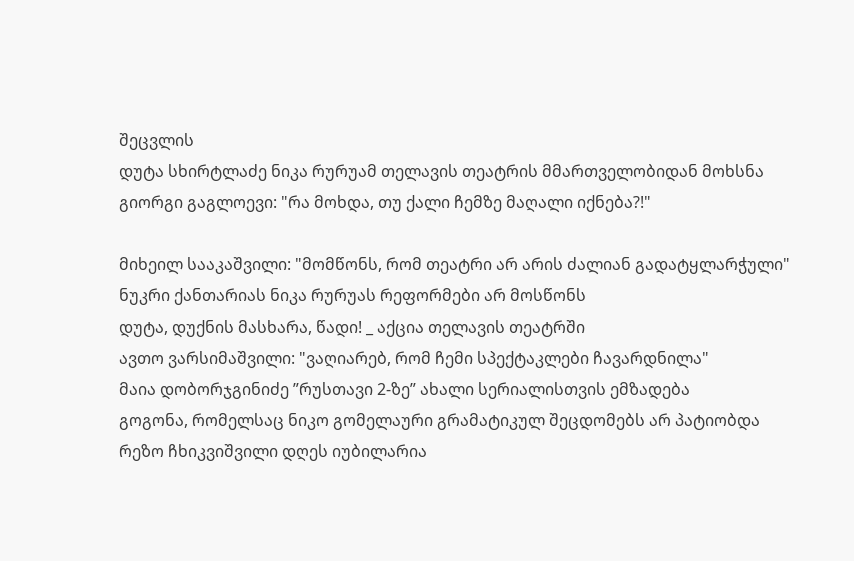შეცვლის
დუტა სხირტლაძე ნიკა რურუამ თელავის თეატრის მმართველობიდან მოხსნა
გიორგი გაგლოევი: "რა მოხდა, თუ ქალი ჩემზე მაღალი იქნება?!"

მიხეილ სააკაშვილი: "მომწონს, რომ თეატრი არ არის ძალიან გადატყლარჭული"
ნუკრი ქანთარიას ნიკა რურუას რეფორმები არ მოსწონს
დუტა, დუქნის მასხარა, წადი! _ აქცია თელავის თეატრში
ავთო ვარსიმაშვილი: "ვაღიარებ, რომ ჩემი სპექტაკლები ჩავარდნილა"
მაია დობორჯგინიძე ”რუსთავი 2-ზე” ახალი სერიალისთვის ემზადება
გოგონა, რომელსაც ნიკო გომელაური გრამატიკულ შეცდომებს არ პატიობდა
რეზო ჩხიკვიშვილი დღეს იუბილარია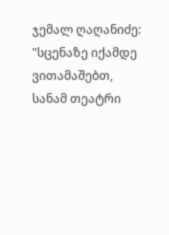ჯემალ ღაღანიძე: "სცენაზე იქამდე ვითამაშებთ, სანამ თეატრი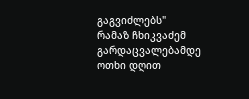გაგვიძლებს"
რამაზ ჩხიკვაძემ გარდაცვალებამდე ოთხი დღით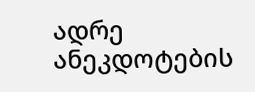ადრე ანეკდოტების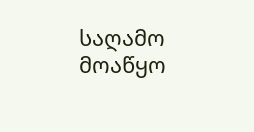საღამო მოაწყო